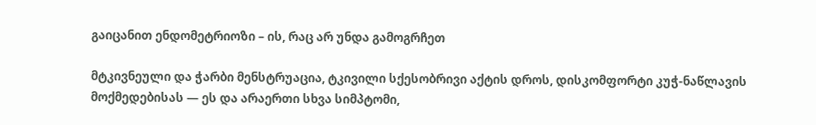გაიცანით ენდომეტრიოზი – ის, რაც არ უნდა გამოგრჩეთ

მტკივნეული და ჭარბი მენსტრუაცია, ტკივილი სქესობრივი აქტის დროს, დისკომფორტი კუჭ-ნაწლავის მოქმედებისას — ეს და არაერთი სხვა სიმპტომი,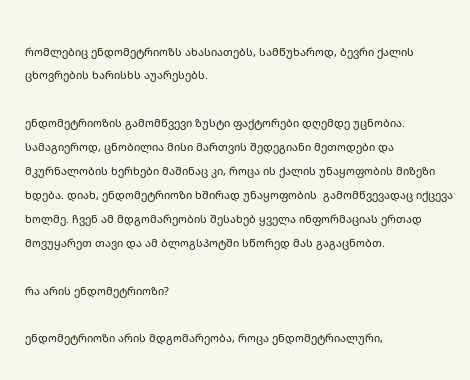რომლებიც ენდომეტრიოზს ახასიათებს, სამწუხაროდ, ბევრი ქალის ცხოვრების ხარისხს აუარესებს.

ენდომეტრიოზის გამომწვევი ზუსტი ფაქტორები დღემდე უცნობია. სამაგიეროდ, ცნობილია მისი მართვის შედეგიანი მეთოდები და მკურნალობის ხერხები მაშინაც კი, როცა ის ქალის უნაყოფობის მიზეზი ხდება. დიახ, ენდომეტრიოზი ხშირად უნაყოფობის  გამომწვევადაც იქცევა ხოლმე. ჩვენ ამ მდგომარეობის შესახებ ყველა ინფორმაციას ერთად მოვუყარეთ თავი და ამ ბლოგსპოტში სწორედ მას გაგაცნობთ.

რა არის ენდომეტრიოზი?

ენდომეტრიოზი არის მდგომარეობა, როცა ენდომეტრიალური,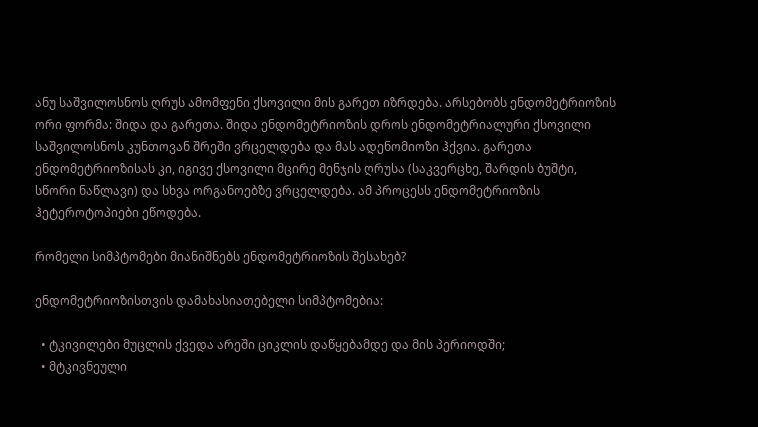ანუ საშვილოსნოს ღრუს ამომფენი ქსოვილი მის გარეთ იზრდება. არსებობს ენდომეტრიოზის ორი ფორმა: შიდა და გარეთა. შიდა ენდომეტრიოზის დროს ენდომეტრიალური ქსოვილი საშვილოსნოს კუნთოვან შრეში ვრცელდება და მას ადენომიოზი ჰქვია. გარეთა ენდომეტრიოზისას კი, იგივე ქსოვილი მცირე მენჯის ღრუსა (საკვერცხე, შარდის ბუშტი, სწორი ნაწლავი) და სხვა ორგანოებზე ვრცელდება. ამ პროცესს ენდომეტრიოზის ჰეტეროტოპიები ეწოდება.

რომელი სიმპტომები მიანიშნებს ენდომეტრიოზის შესახებ?

ენდომეტრიოზისთვის დამახასიათებელი სიმპტომებია:

  • ტკივილები მუცლის ქვედა არეში ციკლის დაწყებამდე და მის პერიოდში;
  • მტკივნეული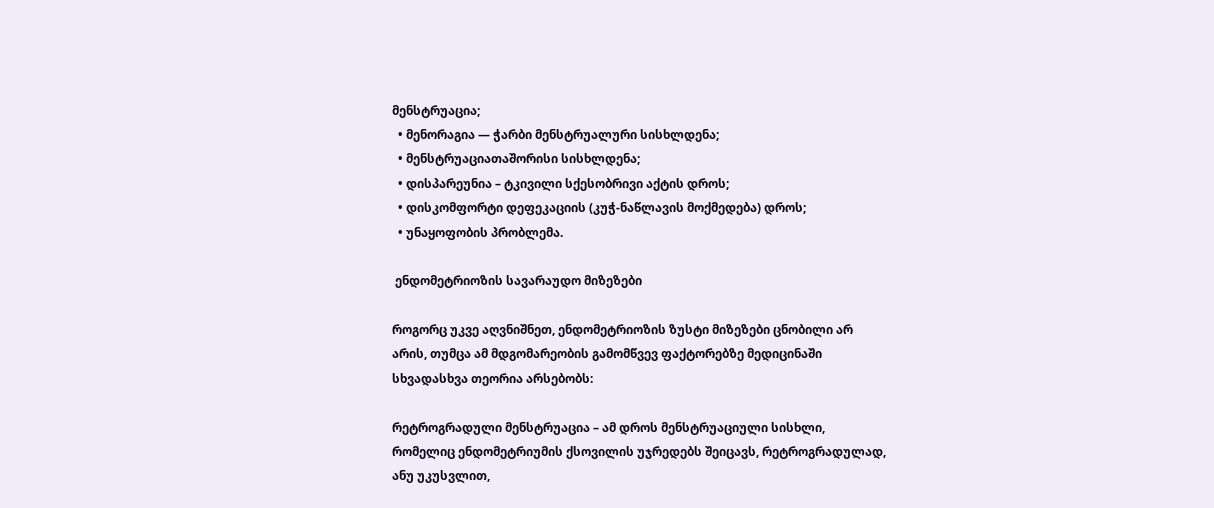მენსტრუაცია;
  • მენორაგია — ჭარბი მენსტრუალური სისხლდენა;
  • მენსტრუაციათაშორისი სისხლდენა;
  • დისპარეუნია – ტკივილი სქესობრივი აქტის დროს;
  • დისკომფორტი დეფეკაციის (კუჭ-ნაწლავის მოქმედება) დროს;
  • უნაყოფობის პრობლემა.

 ენდომეტრიოზის სავარაუდო მიზეზები

როგორც უკვე აღვნიშნეთ, ენდომეტრიოზის ზუსტი მიზეზები ცნობილი არ არის, თუმცა ამ მდგომარეობის გამომწვევ ფაქტორებზე მედიცინაში სხვადასხვა თეორია არსებობს:

რეტროგრადული მენსტრუაცია – ამ დროს მენსტრუაციული სისხლი, რომელიც ენდომეტრიუმის ქსოვილის უჯრედებს შეიცავს, რეტროგრადულად, ანუ უკუსვლით,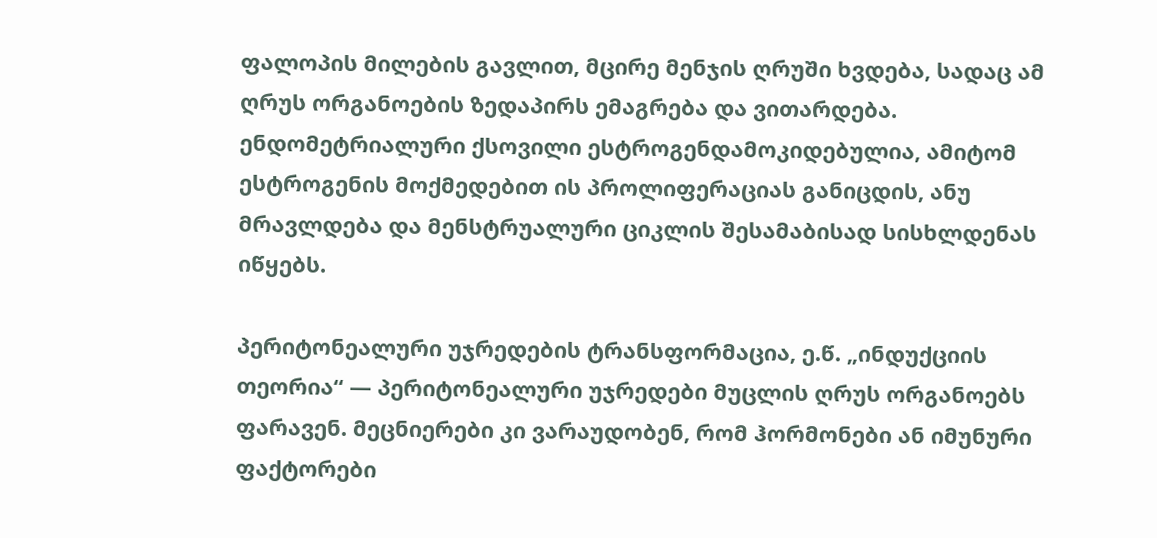ფალოპის მილების გავლით, მცირე მენჯის ღრუში ხვდება, სადაც ამ ღრუს ორგანოების ზედაპირს ემაგრება და ვითარდება. ენდომეტრიალური ქსოვილი ესტროგენდამოკიდებულია, ამიტომ ესტროგენის მოქმედებით ის პროლიფერაციას განიცდის, ანუ მრავლდება და მენსტრუალური ციკლის შესამაბისად სისხლდენას იწყებს.

პერიტონეალური უჯრედების ტრანსფორმაცია, ე.წ. „ინდუქციის თეორია“ — პერიტონეალური უჯრედები მუცლის ღრუს ორგანოებს ფარავენ. მეცნიერები კი ვარაუდობენ, რომ ჰორმონები ან იმუნური ფაქტორები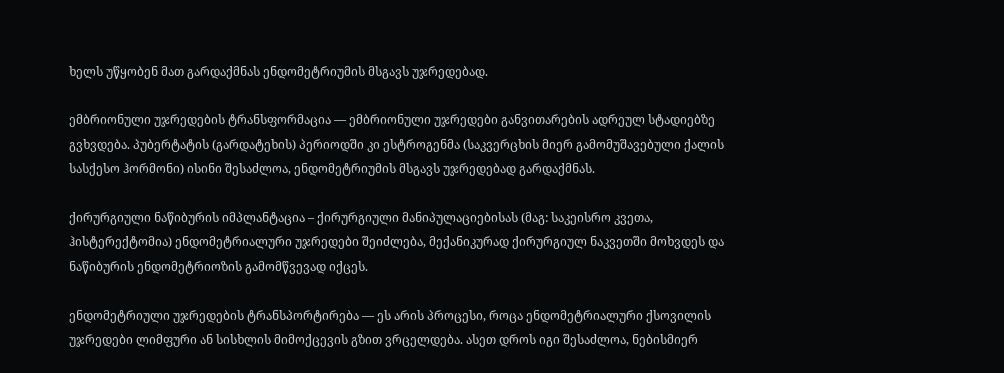ხელს უწყობენ მათ გარდაქმნას ენდომეტრიუმის მსგავს უჯრედებად.

ემბრიონული უჯრედების ტრანსფორმაცია — ემბრიონული უჯრედები განვითარების ადრეულ სტადიებზე გვხვდება. პუბერტატის (გარდატეხის) პერიოდში კი ესტროგენმა (საკვერცხის მიერ გამომუშავებული ქალის სასქესო ჰორმონი) ისინი შესაძლოა, ენდომეტრიუმის მსგავს უჯრედებად გარდაქმნას.

ქირურგიული ნაწიბურის იმპლანტაცია – ქირურგიული მანიპულაციებისას (მაგ: საკეისრო კვეთა, ჰისტერექტომია) ენდომეტრიალური უჯრედები შეიძლება, მექანიკურად ქირურგიულ ნაკვეთში მოხვდეს და ნაწიბურის ენდომეტრიოზის გამომწვევად იქცეს.

ენდომეტრიული უჯრედების ტრანსპორტირება — ეს არის პროცესი, როცა ენდომეტრიალური ქსოვილის უჯრედები ლიმფური ან სისხლის მიმოქცევის გზით ვრცელდება. ასეთ დროს იგი შესაძლოა, ნებისმიერ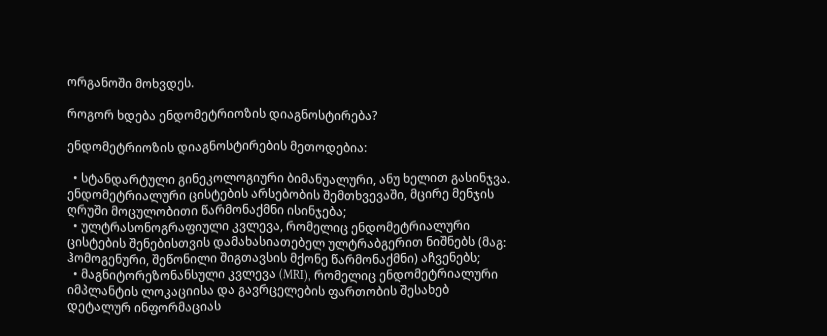ორგანოში მოხვდეს.

როგორ ხდება ენდომეტრიოზის დიაგნოსტირება?

ენდომეტრიოზის დიაგნოსტირების მეთოდებია:

  • სტანდარტული გინეკოლოგიური ბიმანუალური, ანუ ხელით გასინჯვა. ენდომეტრიალური ცისტების არსებობის შემთხვევაში, მცირე მენჯის ღრუში მოცულობითი წარმონაქმნი ისინჯება;
  • ულტრასონოგრაფიული კვლევა, რომელიც ენდომეტრიალური ცისტების შენებისთვის დამახასიათებელ ულტრაბგერით ნიშნებს (მაგ: ჰომოგენური, შეწონილი შიგთავსის მქონე წარმონაქმნი) აჩვენებს;
  • მაგნიტორეზონანსული კვლევა (MRI), რომელიც ენდომეტრიალური იმპლანტის ლოკაციისა და გავრცელების ფართობის შესახებ დეტალურ ინფორმაციას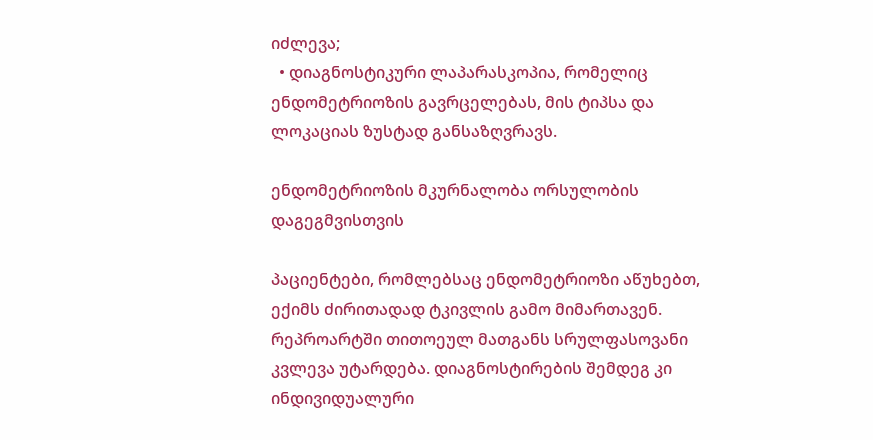იძლევა;
  • დიაგნოსტიკური ლაპარასკოპია, რომელიც ენდომეტრიოზის გავრცელებას, მის ტიპსა და ლოკაციას ზუსტად განსაზღვრავს.

ენდომეტრიოზის მკურნალობა ორსულობის დაგეგმვისთვის

პაციენტები, რომლებსაც ენდომეტრიოზი აწუხებთ, ექიმს ძირითადად ტკივლის გამო მიმართავენ. რეპროარტში თითოეულ მათგანს სრულფასოვანი კვლევა უტარდება. დიაგნოსტირების შემდეგ კი ინდივიდუალური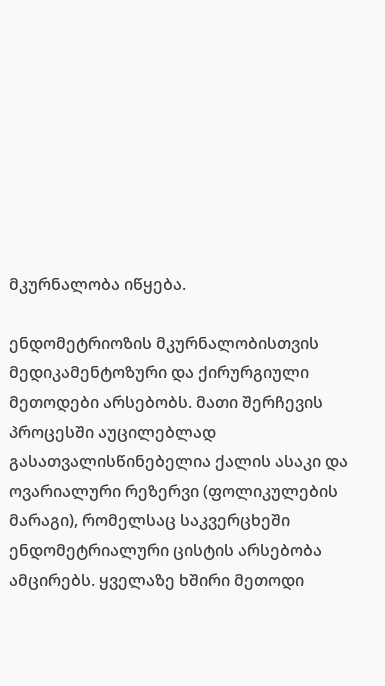მკურნალობა იწყება.

ენდომეტრიოზის მკურნალობისთვის მედიკამენტოზური და ქირურგიული მეთოდები არსებობს. მათი შერჩევის პროცესში აუცილებლად გასათვალისწინებელია ქალის ასაკი და ოვარიალური რეზერვი (ფოლიკულების მარაგი), რომელსაც საკვერცხეში ენდომეტრიალური ცისტის არსებობა ამცირებს. ყველაზე ხშირი მეთოდი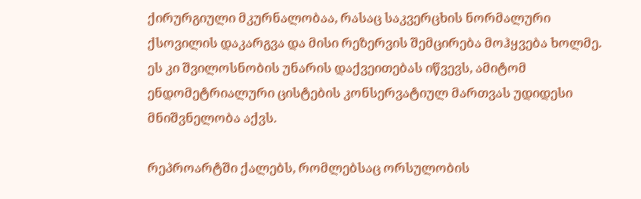ქირურგიული მკურნალობაა, რასაც საკვერცხის ნორმალური ქსოვილის დაკარგვა და მისი რეზერვის შემცირება მოჰყვება ხოლმე. ეს კი შვილოსნობის უნარის დაქვეითებას იწვევს, ამიტომ ენდომეტრიალური ცისტების კონსერვატიულ მართვას უდიდესი მნიშვნელობა აქვს.

რეპროარტში ქალებს, რომლებსაც ორსულობის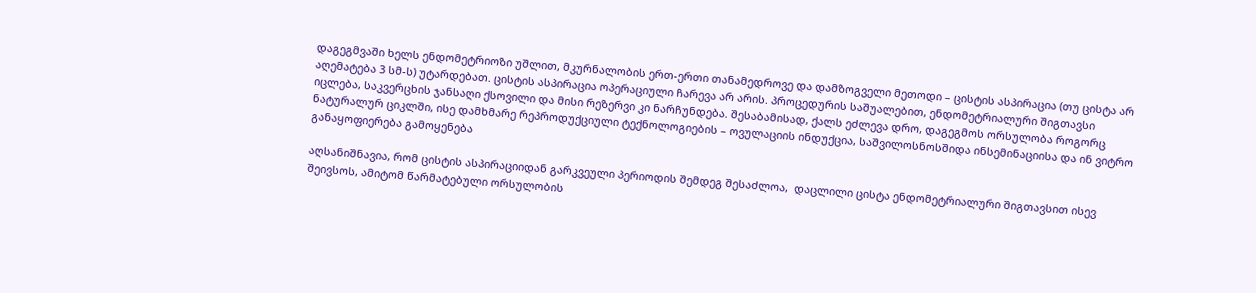დაგეგმვაში ხელს ენდომეტრიოზი უშლით, მკურნალობის ერთ-ერთი თანამედროვე და დამზოგველი მეთოდი – ცისტის ასპირაცია (თუ ცისტა არ აღემატება 3 სმ-ს) უტარდებათ. ცისტის ასპირაცია ოპერაციული ჩარევა არ არის. პროცედურის საშუალებით, ენდომეტრიალური შიგთავსი იცლება, საკვერცხის ჯანსაღი ქსოვილი და მისი რეზერვი კი ნარჩუნდება. შესაბამისად, ქალს ეძლევა დრო, დაგეგმოს ორსულობა როგორც ნატურალურ ციკლში, ისე დამხმარე რეპროდუქციული ტექნოლოგიების – ოვულაციის ინდუქცია, საშვილოსნოსშიდა ინსემინაციისა და ინ ვიტრო განაყოფიერება გამოყენება

აღსანიშნავია, რომ ცისტის ასპირაციიდან გარკვეული პერიოდის შემდეგ შესაძლოა,  დაცლილი ცისტა ენდომეტრიალური შიგთავსით ისევ შეივსოს, ამიტომ წარმატებული ორსულობის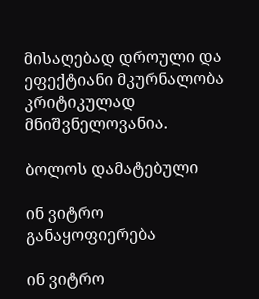მისაღებად დროული და ეფექტიანი მკურნალობა კრიტიკულად მნიშვნელოვანია.

ბოლოს დამატებული

ინ ვიტრო განაყოფიერება

ინ ვიტრო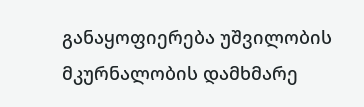განაყოფიერება უშვილობის მკურნალობის დამხმარე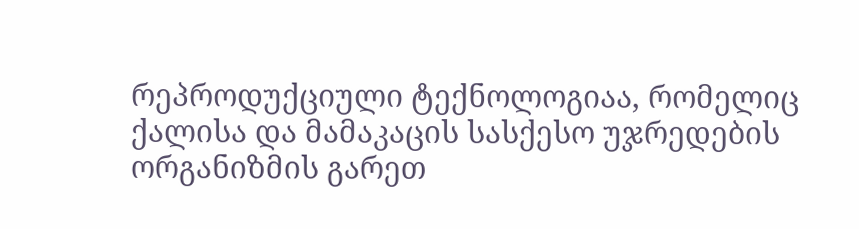რეპროდუქციული ტექნოლოგიაა, რომელიც ქალისა და მამაკაცის სასქესო უჯრედების ორგანიზმის გარეთ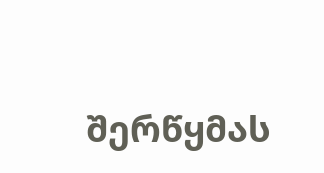შერწყმას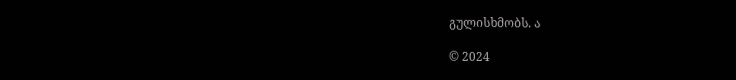გულისხმობს. ა

© 2024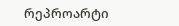რეპროარტი